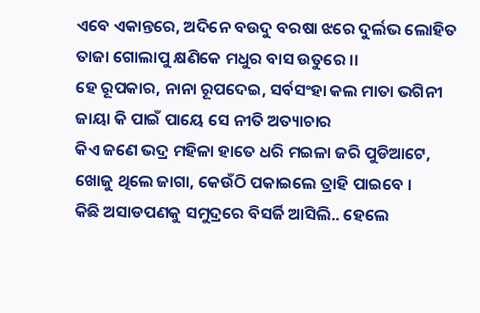ଏବେ ଏକାନ୍ତରେ, ଅଦିନେ ବଉଦୁ ବରଷା ଝରେ ଦୁର୍ଲଭ ଲୋହିତ ତାଜା ଗୋଲାପୁ କ୍ଷଣିକେ ମଧୁର ବାସ ଉତୁରେ ।।
ହେ ରୂପକାର, ନାନା ରୂପଦେଇ, ସର୍ବସଂହା କଲ ମାତା ଭଗିନୀ ଜାୟା କି ପାଇଁ ପାୟେ ସେ ନୀତି ଅତ୍ୟାଚାର
କିଏ ଜଣେ ଭଦ୍ର ମହିଳା ହାତେ ଧରି ମଇଳା ଜରି ପୁଡିଆଟେ, ଖୋଜୁ ଥିଲେ ଜାଗା, କେଉଁଠି ପକାଇଲେ ତ୍ରାହି ପାଇବେ ।
କିଛି ଅସାଡପଣକୁ ସମୁଦ୍ରରେ ବିସର୍ଜି ଆସିଲି.. ହେଲେ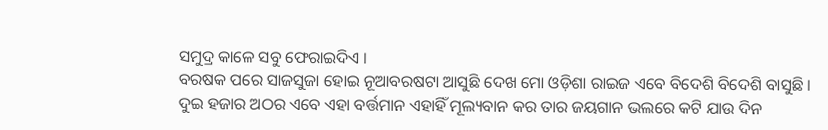ସମୁଦ୍ର କାଳେ ସବୁ ଫେରାଇଦିଏ ।
ବରଷକ ପରେ ସାଜସୁଜା ହୋଇ ନୂଆବରଷଟା ଆସୁଛି ଦେଖ ମୋ ଓଡ଼ିଶା ରାଇଜ ଏବେ ବିଦେଶି ବିଦେଶି ବାସୁଛି ।
ଦୁଇ ହଜାର ଅଠର ଏବେ ଏହା ବର୍ତ୍ତମାନ ଏହାହିଁ ମୂଲ୍ୟବାନ କର ତାର ଜୟଗାନ ଭଲରେ କଟି ଯାଉ ଦିନ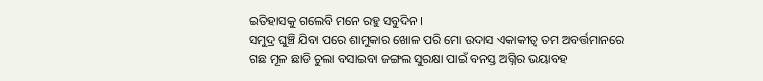ଇତିହାସକୁ ଗଲେବି ମନେ ରହୁ ସବୁଦିନ ।
ସମୁଦ୍ର ଘୁଞ୍ଚି ଯିବା ପରେ ଶାମୁକାର ଖୋଳ ପରି ମୋ ଉଦାସ ଏକାକୀତ୍ୱ ତମ ଅବର୍ତ୍ତମାନରେ
ଗଛ ମୂଳ ଛାଡି ଚୁଲା ବସାଇବା ଜଙ୍ଗଲ ସୁରକ୍ଷା ପାଇଁ ବନସ୍ତ ଅଗ୍ନିର ଭୟାବହ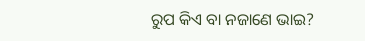ରୁପ କିଏ ବା ନଜାଣେ ଭାଇ?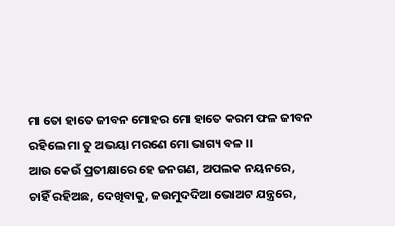ମା ତୋ ହାତେ ଜୀବନ ମୋହର ମୋ ହାତେ କରମ ଫଳ ଜୀବନ ରହିଲେ ମା ତୁ ଅଭୟା ମରଣେ ମୋ ଭାଗ୍ୟ ବଳ ।।
ଆଉ କେଉଁ ପ୍ରତୀକ୍ଷାରେ ହେ ଜନଗଣ, ଅପଲକ ନୟନରେ, ଚାହିଁ ରହିଅଛ, ଦେଖିବାକୁ, ଜଉମୁଦଦିଆ ଭୋଅଟ ଯନ୍ତ୍ରରେ,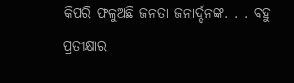କିପରି ଫଳୁଅଛି ଜନତା ଜନାର୍ଦ୍ଦନଙ୍କ. . . ବହୁ ପ୍ରତୀକ୍ଷାର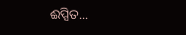ଈପ୍ସିତ...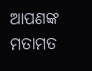ଆପଣଙ୍କ ମତାମତ